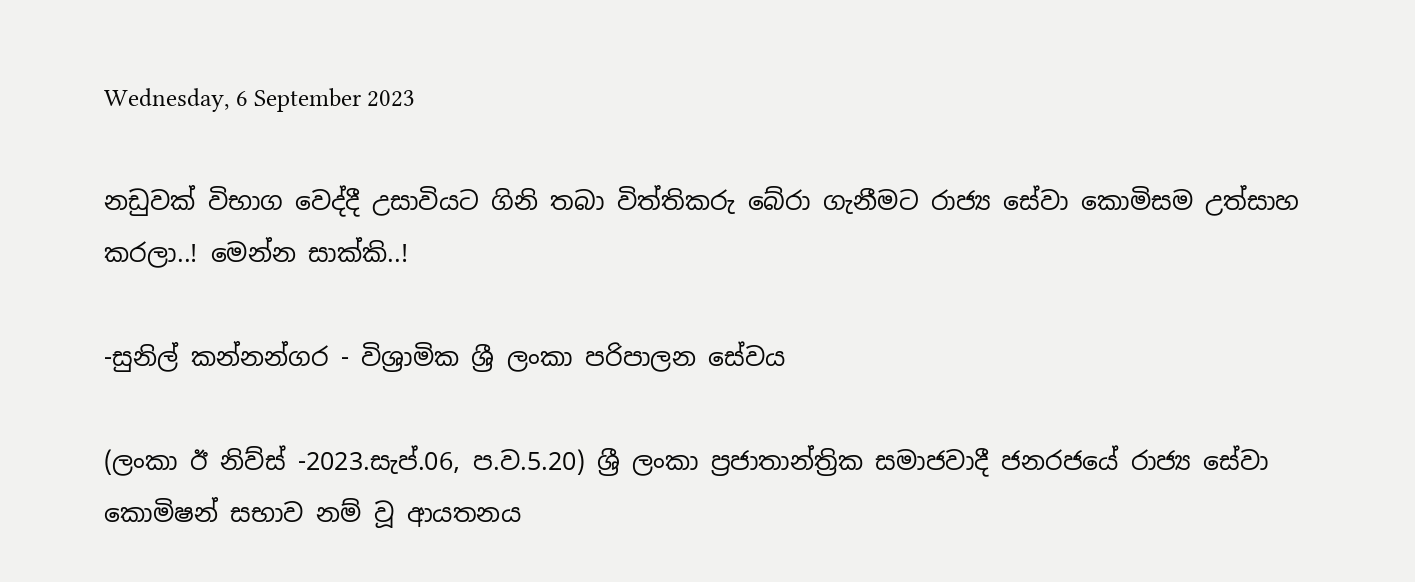Wednesday, 6 September 2023

නඩුවක් විභාග වෙද්දී උසාවියට ගිනි තබා විත්තිකරු බේරා ගැනීමට රාජ්‍ය සේවා කොමිසම උත්සාහ කරලා..! මෙන්න සාක්කි..!

-සුනිල් කන්නන්ගර - විශ්‍රාමික ශ්‍රී ලංකා පරිපාලන සේවය

(ලංකා ඊ නිව්ස් -2023.සැප්.06, ප.ව.5.20) ශ්‍රී ලංකා ප්‍රජාතාන්ත්‍රික සමාජවාදී ජනරජයේ රාජ්‍ය සේවා කොමිෂන් සභාව නම් වූ ආයතනය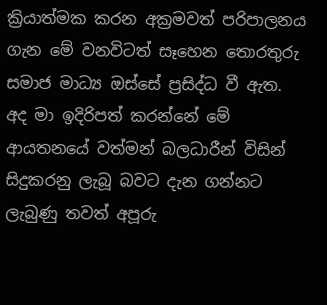ක්‍රියාත්මක කරන අක්‍රමවත් පරිපාලනය ගැන මේ වනවිටත් සෑහෙන තොරතුරු සමාජ මාධ්‍ය ඔස්සේ ප්‍රසිද්ධ වී ඇත. අද මා ඉදිරිපත් කරන්නේ මේ ආයතනයේ වත්මන් බලධාරීන් විසින් සිදුකරනු ලැබූ බවට දැන ගන්නට ලැබුණු තවත් අපූරු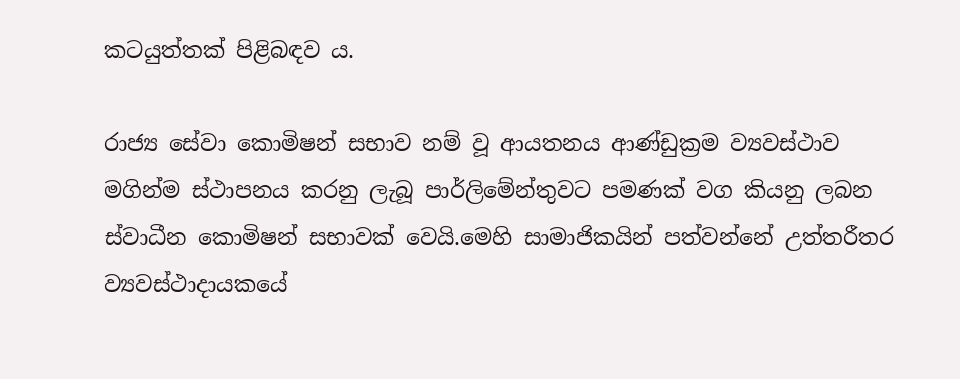කටයුත්තක් පිළිබඳව ය.

රාජ්‍ය සේවා කොමිෂන් සභාව නම් වූ ආයතනය ආණ්ඩුක්‍රම ව්‍යවස්ථාව මගින්ම ස්ථාපනය කරනු ලැබූ පාර්ලිමේන්තුවට පමණක් වග කියනු ලබන ස්වාධීන කොමිෂන් සභාවක් වෙයි.මෙහි සාමාජිකයින් පත්වන්නේ උත්තරීතර ව්‍යවස්ථාදායකයේ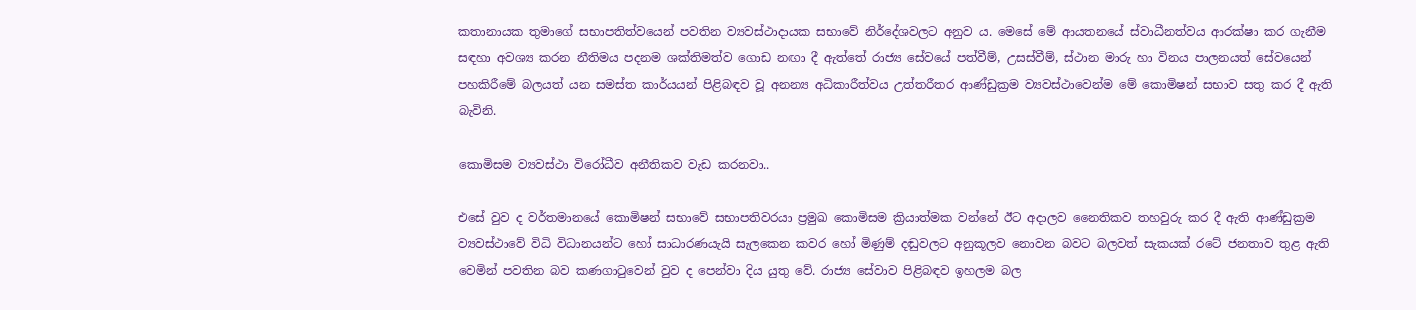කතානායක තුමාගේ සභාපතිත්වයෙන් පවතින ව්‍යවස්ථාදායක සභාවේ නිර්දේශවලට අනුව ය. මෙසේ මේ ආයතනයේ ස්වාධීනත්වය ආරක්ෂා කර ගැනීම සඳහා අවශ්‍ය කරන නීතිමය පදනම ශක්තිමත්ව ගොඩ නඟා දී ඇත්තේ රාජ්‍ය සේවයේ පත්වීම්, උසස්වීම්, ස්ථාන මාරු හා විනය පාලනයත් සේවයෙන් පහකිරීමේ බලයත් යන සමස්ත කාර්යයන් පිළිබඳව වූ අනන්‍ය අධිකාරීත්වය උත්තරීතර ආණ්ඩුක්‍රම ව්‍යවස්ථාවෙන්ම මේ කොමිෂන් සභාව සතු කර දී ඇති බැවිනි.

කොමිසම ව්‍යවස්ථා විරෝධීව අනීතිකව වැඩ කරනවා..

එසේ වුව ද වර්තමානයේ කොමිෂන් සභාවේ සභාපතිවරයා ප්‍රමුඛ කොමිසම ක්‍රියාත්මක වන්නේ ඊට අදාලව නෛතිකව තහවුරු කර දී ඇති ආණ්ඩුක්‍රම ව්‍යවස්ථාවේ විධි විධානයන්ට හෝ සාධාරණයැයි සැලකෙන කවර හෝ මිණුම් දඬුවලට අනුකූලව නොවන බවට බලවත් සැකයක් රටේ ජනතාව තුළ ඇති වෙමින් පවතින බව කණගාටුවෙන් වුව ද පෙන්වා දිය යුතු වේ. රාජ්‍ය සේවාව පිළිබඳව ඉහලම බල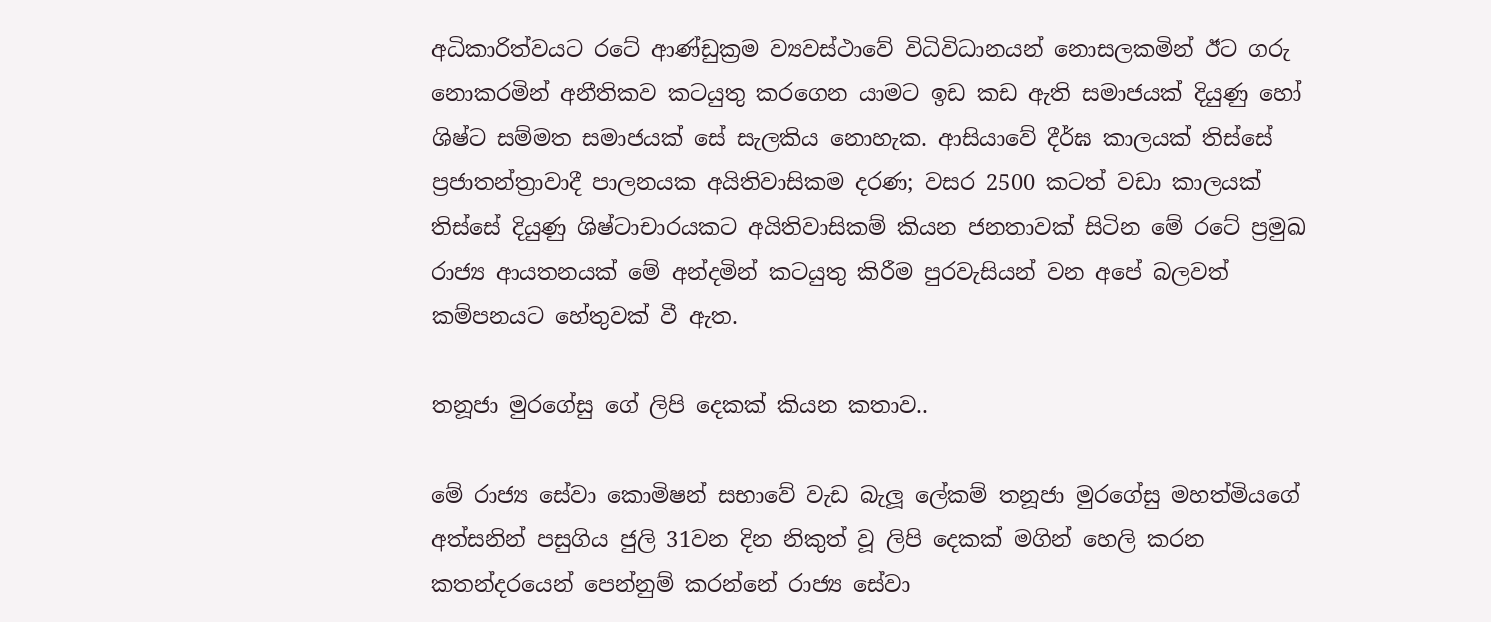අධිකාරිත්වයට රටේ ආණ්ඩුක්‍රම ව්‍යවස්ථාවේ විධිවිධානයන් නොසලකමින් ඊට ගරු නොකරමින් අනීතිකව කටයුතු කරගෙන යාමට ඉඩ කඩ ඇති සමාජයක් දියුණු හෝ ශිෂ්ට සම්මත සමාජයක් සේ සැලකිය නොහැක. ආසියාවේ දීර්ඝ කාලයක් තිස්සේ ප්‍රජාතන්ත්‍රාවාදී පාලනයක අයිතිවාසිකම දරණ; වසර 2500 කටත් වඩා කාලයක් තිස්සේ දියුණු ශිෂ්ටාචාරයකට අයිතිවාසිකම් කියන ජනතාවක් සිටින මේ රටේ ප්‍රමුඛ රාජ්‍ය ආයතනයක් මේ අන්දමින් කටයුතු කිරීම පුරවැසියන් වන අපේ බලවත් කම්පනයට හේතුවක් වී ඇත.

තනූජා මුරගේසු ගේ ලිපි දෙකක් කියන කතාව..

මේ රාජ්‍ය සේවා කොමිෂන් සභාවේ වැඩ බැලූ ලේකම් තනූජා මුරගේසු මහත්මියගේ අත්සනින් පසුගිය ජුලි 31වන දින නිකුත් වූ ලිපි දෙකක් මගින් හෙලි කරන කතන්දරයෙන් පෙන්නුම් කරන්නේ රාජ්‍ය සේවා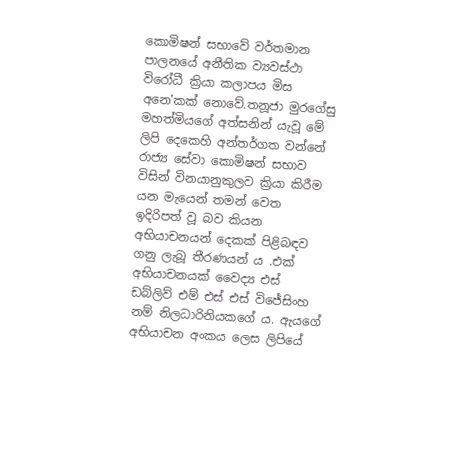කොමිෂන් සභාවේ වර්තමාන පාලනයේ අනීතික ව්‍යවස්ථා විරෝධී ක්‍රියා කලාපය මිස අනෙ'කක් නොවේ.තනූජා මුරගේසු මහත්මියගේ අත්සනින් යැවූ මේ ලිපි දෙකෙහි අන්තර්ගත වන්නේ රාජ්‍ය සේවා කොමිෂන් සභාව විසින් විනයානුකුලව ක්‍රියා කිරීම යන මැයෙන් තමන් වෙත ඉදිරිපත් වූ බව කියන අභියාචනයන් දෙකක් පිළිබඳව ගනු ලැබූ තීරණයන්‍ ය .එක් අභියාචනයක් වෛද්‍ය එස් ඩබ්ලිව් එම් එස් එස් විජේසිංහ නම් නිලධාරිනියකගේ ය. ඇයගේ අභියාචන අංකය ලෙස ලිපියේ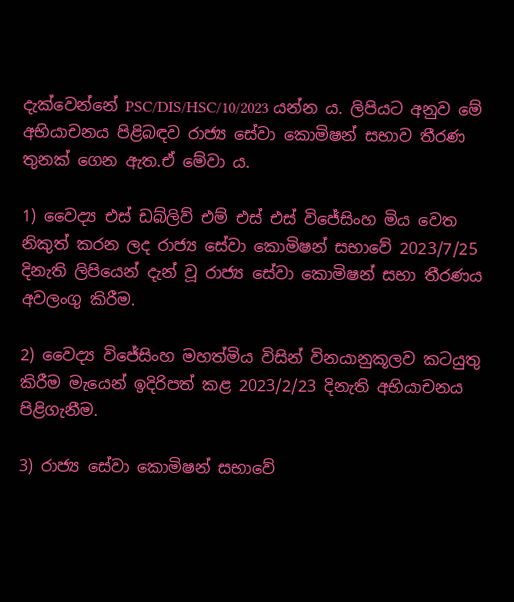දැක්වෙන්නේ PSC/DIS/HSC/10/2023 යන්න ය. ලිපියට අනුව මේ අභියාචනය පිළිබඳව රාජ්‍ය සේවා කොමිෂන් සභාව තීරණ තුනක් ගෙන ඇත.ඒ මේවා ය.

1) වෛද්‍ය එස් ඩබ්ලිව් එම් එස් එස් විජේසිංහ මිය වෙත නිකුත් කරන ලද රාජ්‍ය සේවා කොමිෂන් සභාවේ 2023/7/25 දිනැති ලිපියෙන් දැන් වූ රාජ්‍ය සේවා කොමිෂන් සභා තීරණය අවලංගු කිරීම.

2) වෛද්‍ය විජේසිංහ මහත්මිය විසින් විනයානුකූලව කටයුතු කිරීම මැයෙන් ඉදිරිපත් කළ 2023/2/23 දිනැති අභියාචනය පිළිගැනීම.

3) රාජ්‍ය සේවා කොමිෂන් සභාවේ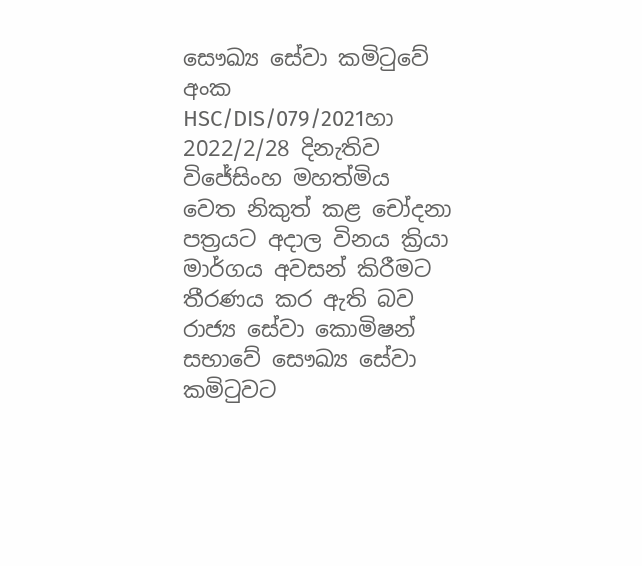සෞඛ්‍ය සේවා කමිටුවේ අංක HSC/DIS/079/2021හා 2022/2/28 දිනැතිව විජේසිංහ මහත්මිය වෙත නිකුත් කළ චෝදනා පත්‍රයට අදාල විනය ක්‍රියා මාර්ගය අවසන් කිරීමට තීරණය කර ඇති බව රාජ්‍ය සේවා කොමිෂන් සභාවේ සෞඛ්‍ය සේවා කමිටුවට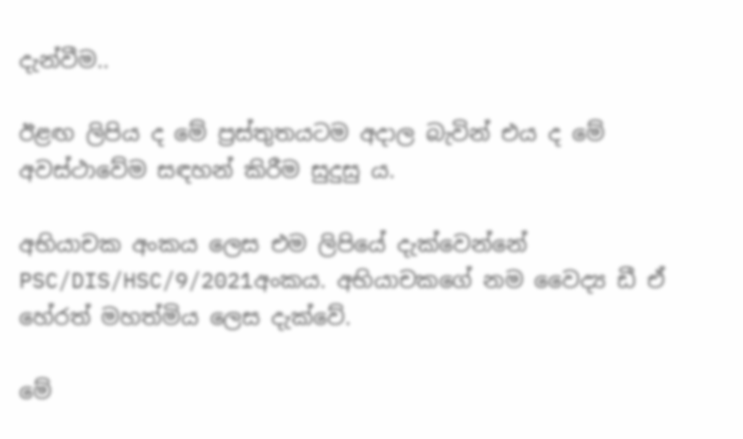දැන්වීම..

ඊළඟ ලිපිය ද මේ ප්‍රස්තුතයටම අදාල බැවින් එය ද මේ අවස්ථාවේම සඳහන් කිරීම සුදුසු ය.

අභියාචක අංකය ලෙස එම ලිපියේ දැක්වෙන්නේ PSC/DIS/HSC/9/2021අංකය. අභියාචකගේ නම වෛද්‍ය ඩී ඒ හේරත් මහත්මිය ලෙස දැක්වේ.

මේ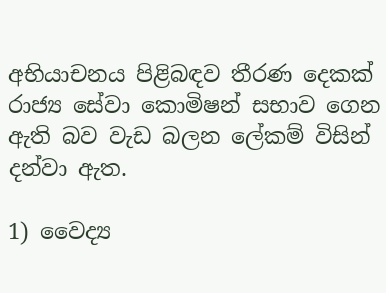අභියාචනය පිළිබඳව තීරණ දෙකක් රාජ්‍ය සේවා කොමිෂන් සභාව ගෙන ඇති බව වැඩ බලන ලේකම් විසින් දන්වා ඇත.

1) වෛද්‍ය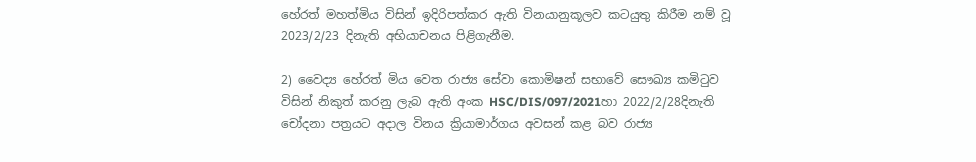හේරත් මහත්මිය විසින් ඉදිරිපත්කර ඇති විනයානුකූලව කටයුතු කිරීම නම් වූ 2023/2/23 දිනැති අභියාචනය පිළිගැනීම.

2) වෛද්‍ය හේරත් මිය වෙත රාජ්‍ය සේවා කොමිෂන් සභාවේ සෞඛ්‍ය කමිටුව විසින් නිකුත් කරනු ලැබ ඇති අංක HSC/DIS/097/2021හා 2022/2/28දිනැති චෝදනා පත්‍රයට අදාල විනය ක්‍රියාමාර්ගය අවසන් කළ බව රාජ්‍ය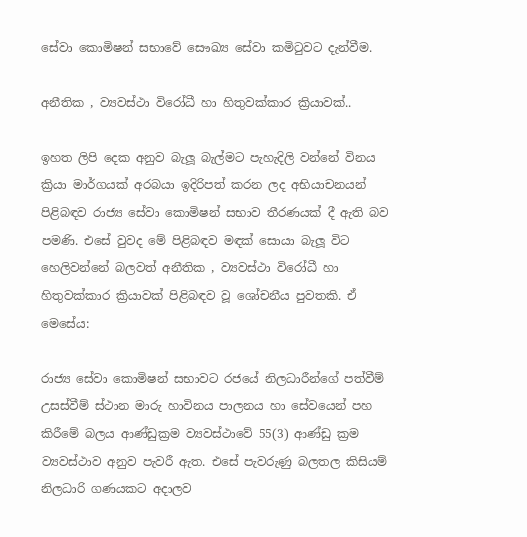සේවා කොමිෂන් සභාවේ සෞඛ්‍ය සේවා කමිටුවට දැන්වීම.

අනීතික , ව්‍යවස්ථා විරෝධී හා හිතුවක්කාර ක්‍රියාවක්..

ඉහත ලිපි දෙක අනුව බැලූ බැල්මට පැහැදිලි වන්නේ විනය ක්‍රියා මාර්ගයක් අරබයා ඉදිරිපත් කරන ලද අභියාචනයන් පිළිබඳව රාජ්‍ය සේවා කොමිෂන් සභාව තීරණයක් දී ඇති බව පමණි. එසේ වුවද මේ පිළිබඳව මඳක් සොයා බැලූ විට හෙලිවන්නේ බලවත් අනීතික , ව්‍යවස්ථා විරෝධී හා හිතුවක්කාර ක්‍රියාවක් පිළිබඳව වූ ශෝචනීය පුවතකි. ඒ මෙසේය:

රාජ්‍ය සේවා කොමිෂන් සභාවට රජයේ නිලධාරීන්ගේ පත්වීම් උසස්වීම් ස්ථාන මාරු හාවිනය පාලනය හා සේවයෙන් පහ කිරීමේ බලය ආණ්ඩුක්‍රම ව්‍යවස්ථාවේ 55(3) ආණ්ඩු ක්‍රම ව්‍යවස්ථාව අනුව පැවරී ඇත. එසේ පැවරුණු බලතල කිසියම් නිලධාරි ගණයකට අදාලව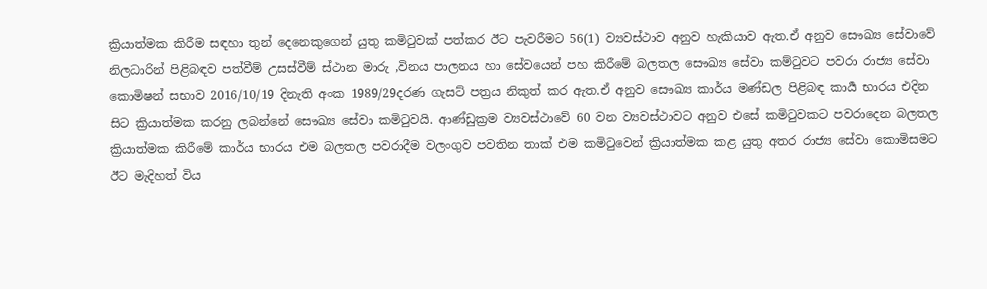ක්‍රියාත්මක කිරීම සඳහා තුන් දෙනෙකුගෙන්‍ යුතු කමිටුවක් පත්කර ඊට පැවරීමට 56(1) ව්‍යවස්ථාව අනුව හැකියාව ඇත.ඒ අනුව සෞඛ්‍ය සේවාවේ නිලධාරින් පිළිබඳව පත්වීම් උසස්වීම් ස්ථාන මාරු ,විනය පාලනය හා සේවයෙන් පහ කිරීමේ බලතල සෞඛ්‍ය සේවා කම්ටුවට පවරා රාජ්‍ය සේවා කොමිෂන් සභාව 2016/10/19 දිනැති අංක 1989/29දරණ ගැසට් පත්‍රය නිකුත් කර ඇත.ඒ අනුව සෞඛ්‍ය කාර්ය මණ්ඩල පිළිබඳ කාර්‍ය භාරය එදින සිට ක්‍රියාත්මක කරනු ලබන්නේ සෞඛ්‍ය සේවා කමිටුවයි. ආණ්ඩුක්‍රම ව්‍යවස්ථාවේ 60 වන ව්‍යවස්ථාවට අනුව එසේ කමිටුවකට පවරාදෙන බලතල ක්‍රියාත්මක කිරීමේ කාර්ය භාරය එම බලතල පවරාදීම වලංගුව පවතින තාක් එම කමිටුවෙන් ක්‍රියාත්මක කළ යුතු අතර රාජ්‍ය සේවා කොමිසමට ඊට මැදිහත් විය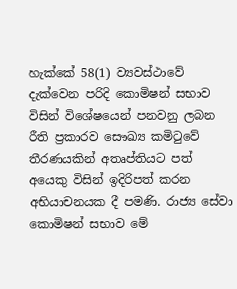හැක්කේ 58(1) ව්‍යවස්ථාවේ දැක්වෙන පරිදි කොමිෂන් සභාව විසින් විශේෂයෙන් පනවනු ලබන රීති ප්‍රකාරව සෞඛ්‍ය කමිටුවේ තීරණයකින් අතෘප්තියට පත් අයෙකු විසින් ඉදිරිපත් කරන අභියාචනයක දී පමණි. රාජ්‍ය සේවා කොමිෂන් සභාව මේ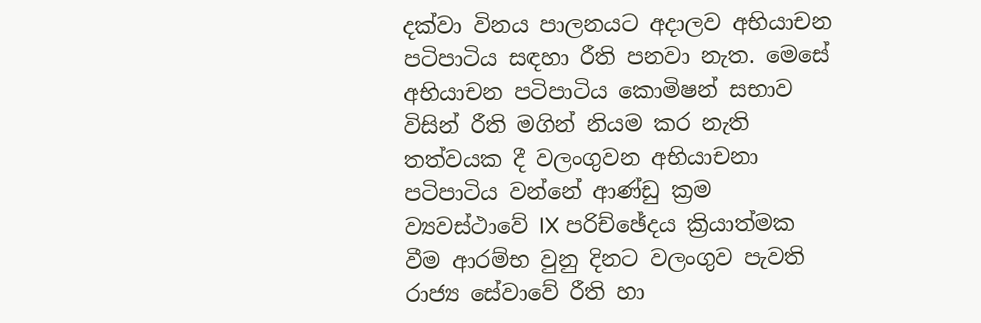දක්වා විනය පාලනයට අදාලව අභියාචන පටිපාටිය සඳහා රීති පනවා නැත. මෙසේ අභියාචන පටිපාටිය කොමිෂන් සභාව විසින් රීති මගින් නියම කර නැති තත්වයක දී වලංගුවන අභියාචනා පටිපාටිය වන්නේ ආණ්ඩු ක්‍රම ව්‍යවස්ථාවේ IX පරිච්ඡේදය ක්‍රියාත්මක වීම ආරම්භ වුනු දිනට වලංගුව පැවති රාජ්‍ය සේවාවේ රීති හා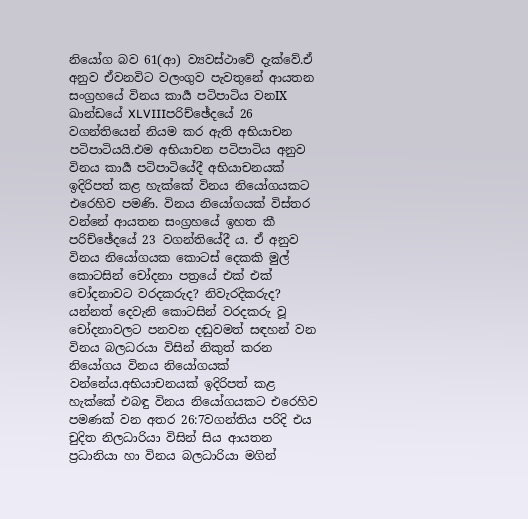නියෝග බව 61(ආ) ව්‍යවස්ථාවේ දැක්වේ.ඒ අනුව ඒවනවිට වලංගුව පැවතුනේ ආයතන සංග්‍රහයේ විනය කාර්‍ය පටිපාටිය වනIX ඛාන්ඩයේ XLVIIIපරිච්ඡේදයේ 26 වගන්තියෙන් නියම කර ඇති අභියාචන පටිපාටියයි.එම අභියාචන පටිපාටිය අනුව විනය කාර්‍ය පටිපාටියේදී අභියාචනයක් ඉදිරිපත් කළ හැක්කේ විනය නියෝගයකට එරෙහිව පමණි. විනය නියෝගයක් විස්තර වන්නේ ආයතන සංග්‍රහයේ ඉහත කී පරිච්ඡේදයේ 23 වගන්තියේදී ය. ඒ අනුව විනය නියෝගයක කොටස් දෙකකි මුල් කොටසින් චෝදනා පත්‍රයේ එක් එක් චෝදනාවට වරදකරුද? නිවැරදිකරුද? යන්නත් දෙවැනි කොටසින් වරදකරු වූ චෝදනාවලට පනවන දඬුවමත් සඳහන් වන විනය බලධරයා විසින් නිකුත් කරන නියෝගය විනය නියෝගයක් වන්නේය.අභියාචනයක් ඉදිරිපත් කළ හැක්කේ එබඳු විනය නියෝගයකට එරෙහිව පමණක් වන අතර 26:7වගන්තිය පරිදි එය චුදිත නිලධාරියා විසින් සිය ආයතන ප්‍රධානියා හා විනය බලධාරියා මගින්‍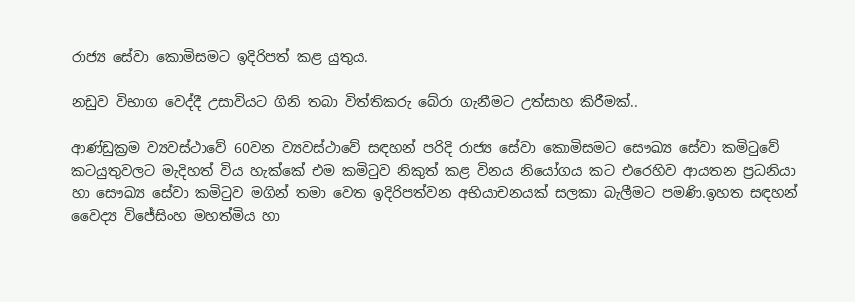රාජ්‍ය සේවා කොමිසමට ඉදිරිපත් කළ යුතුය.

නඩුව විභාග වෙද්දී උසාවියට ගිනි තබා විත්තිකරු බේරා ගැනීමට උත්සාහ කිරීමක්..

ආණ්ඩුක්‍රම ව්‍යවස්ථාවේ 60වන ව්‍යවස්ථාවේ සඳහන් පරිදි රාජ්‍ය සේවා කොමිසමට සෞඛ්‍ය සේවා කමිටුවේ කටයුතුවලට මැදිහත් විය හැක්කේ එම කමිටුව නිකුත් කළ විනය නියෝගය කට එරෙහිව ආයතන ප්‍රධනියා හා සෞඛ්‍ය සේවා කමිටුව මගින් තමා වෙත ඉදිරිපත්වන අභියාචනයක් සලකා බැලීමට පමණි.ඉහත සඳහන් වෛද්‍ය විජේසිංහ මහත්මිය හා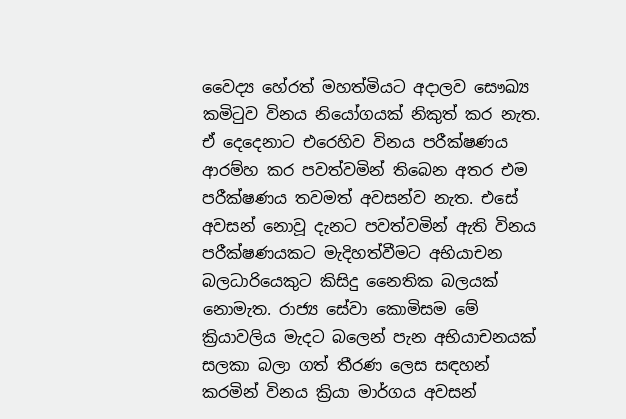වෛද්‍ය හේරත් මහත්මියට අදාලව සෞඛ්‍ය කමිටුව විනය නියෝගයක් නිකුත් කර නැත. ඒ දෙදෙනාට එරෙහිව විනය පරීක්ෂණය ආරම්හ කර පවත්වමින් තිබෙන අතර එම පරීක්ෂණය තවමත් අවසන්ව නැත. එසේ අවසන් නොවූ දැනට පවත්වමින් ඇති විනය පරීක්ෂණයකට මැදිහත්වීමට අභියාචන බලධාරියෙකුට කිසිදු නෛතික බලයක් නොමැත. රාජ්‍ය සේවා කොමිසම මේ ක්‍රියාවලිය මැදට බලෙන් පැන අභියාචනයක් සලකා බලා ගත් තීරණ ලෙස සඳහන් කරමින් විනය ක්‍රියා මාර්ගය අවසන්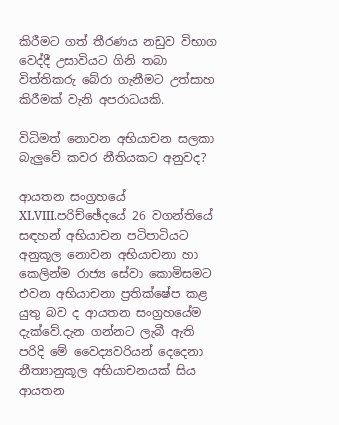කිරීමට ගත් තීරණය නඩුව විභාග වෙද්දී උසාවියට ගිනි තබා විත්තිකරු බේරා ගැනීමට උත්සාහ කිරීමක් වැනි අපරාධයකි.

විධිමත් නොවන අභියාචන සලකා බැලුවේ කවර නීතියකට අනුවද?

ආයතන සංග්‍රහයේ XLVIII.පරිච්ඡේදයේ 26 වගන්තියේ සඳහන් අභියාචන පටිපාටියට අනුකූල නොවන අභියාචනා හා කෙලින්ම රාජ්‍ය සේවා කොමිසමට එවන අභියාචනා ප්‍රතික්ෂේප කළ යුතු බව ද ආයතන සංග්‍රහයේම දැක්වේ.දැන ගන්නට ලැබී ඇති පරිදි මේ වෛද්‍යවරියන් දෙදෙනා නීත්‍යානුකූල අභියාචනයක් සිය ආයතන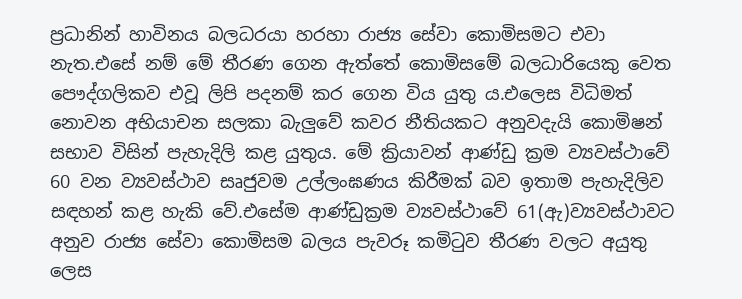ප්‍රධානින් හාවිනය බලධරයා හරහා රාජ්‍ය සේවා කොමිසමට එවා නැත.එසේ නම් මේ තීරණ ගෙන ඇත්තේ කොමිසමේ බලධාරියෙකු වෙත පෞද්ගලිකව එවූ ලිපි පදනම් කර ගෙන විය යුතු ය.එලෙස විධිමත් නොවන අභියාචන සලකා බැලුවේ කවර නීතියකට අනුවදැයි කොමිෂන් සභාව විසින් පැහැදිලි කළ යුතුය. මේ ක්‍රියාවන් ආණ්ඩු ක්‍රම ව්‍යවස්ථාවේ 60 වන ව්‍යවස්ථාව සෘජුවම උල්ලංඝණය කිරීමක් බව ඉතාම පැහැදිලිව සඳහන් කළ හැකි වේ.එසේම ආණ්ඩුක්‍රම ව්‍යවස්ථාවේ 61(ඇ)ව්‍යවස්ථාවට අනුව රාජ්‍ය සේවා කොමිසම බලය පැවරූ කමිටුව තීරණ වලට අයුතු ලෙස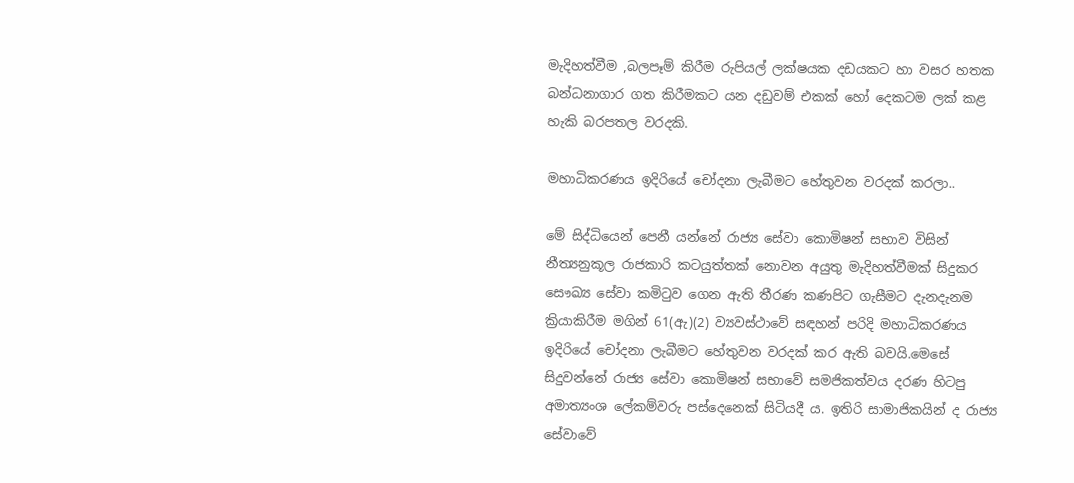මැදිහත්වීම ,බලපෑම් කිරීම රුපියල් ලක්ෂයක දඩයකට හා වසර හතක බන්ධනාගාර ගත කිරීමකට යන දඩුවම් එකක් හෝ දෙකටම ලක් කළ හැකි බරපතල වරදකි.

මහාධිකරණය ඉදිරියේ චෝදනා ලැබීමට හේතුවන වරදක් කරලා..

මේ සිද්ධියෙන් පෙනී යන්නේ රාජ්‍ය සේවා කොමිෂන් සභාව විසින් නීත්‍යනුකූල රාජකාරි කටයුත්තක් නොවන අයුතු මැදිහත්වීමක් සිදුකර සෞඛ්‍ය සේවා කමිටුව ගෙන ඇති තීරණ කණපිට ගැසීමට දැනදැනම ක්‍රියාකිරීම මගින් 61(ඇ)(2) ව්‍යවස්ථාවේ සඳහන් පරිදි මහාධිකරණය ඉදිරියේ චෝදනා ලැබීමට හේතුවන වරදක් කර ඇති බවයි.මෙසේ සිදුවන්නේ රාජ්‍ය සේවා කොමිෂන් සභාවේ සමජිකත්වය දරණ හිටපු අමාත්‍යංශ ලේකම්වරු පස්දෙනෙක් සිටියදී ය. ඉතිරි සාමාජිකයින් ද රාජ්‍ය සේවාවේ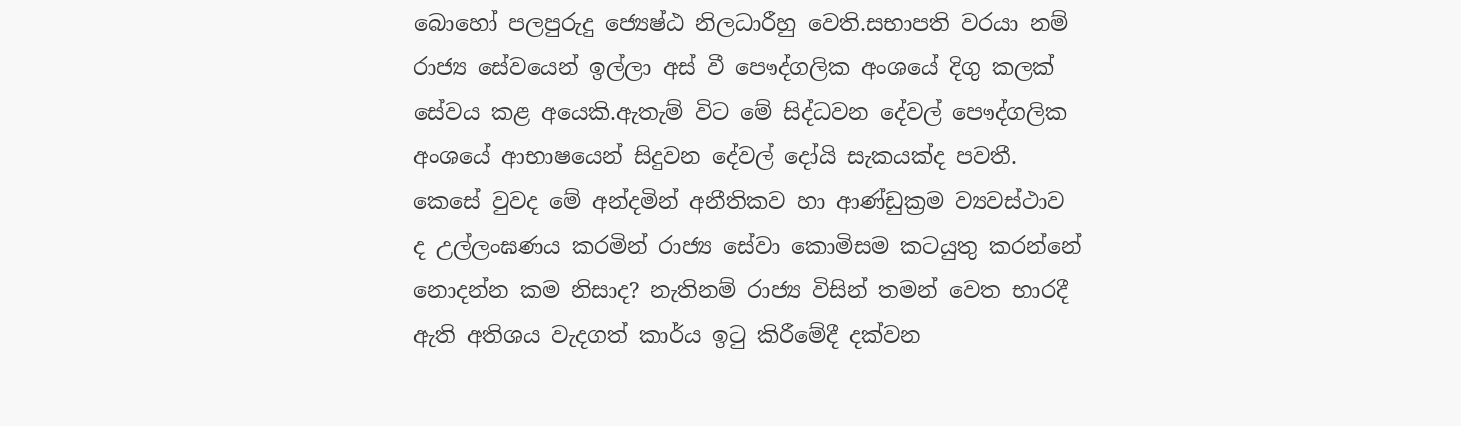බොහෝ පලපුරුදු ජ්‍යෙෂ්ඨ නිලධාරීහු වෙති.සභාපති වරයා නම් රාජ්‍ය සේවයෙන් ඉල්ලා අස් වී පෞද්ගලික අංශයේ දිගු කලක් සේවය කළ අයෙකි.ඇතැම් විට මේ සිද්ධවන දේවල් පෞද්ගලික අංශයේ ආභාෂයෙන් සිදුවන දේවල් දෝයි සැකයක්ද පවතී. කෙසේ වුවද මේ අන්දමින් අනීතිකව හා ආණ්ඩුක්‍රම ව්‍යවස්ථාව ද උල්ලංඝණය කරමින් රාජ්‍ය සේවා කොමිසම කටයුතු කරන්නේ නොදන්න කම නිසාද? නැතිනම් රාජ්‍ය විසින් තමන් වෙත භාරදී ඇති අතිශය වැදගත් කාර්ය ඉටු කිරීමේදී දක්වන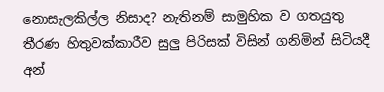නොසැලකිල්ල නිසාද? නැතිනම් සාමුහික ව ගතයුතු තීරණ හිතුවක්කාරීව සුලු පිරිසක් විසින් ගනිමින් සිටියදී අන්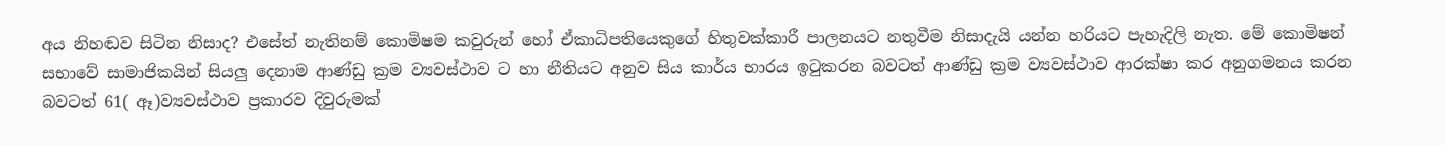අය නිහඬව සිටින නිසාද? එසේත් නැතිනම් කොමිෂම කවුරුන් හෝ ඒකාධිපතියෙකුගේ හිතුවක්කාරී පාලනයට නතුවීම නිසාදැයි යන්න හරියට පැහැදිලි නැත. මේ කොමිෂන් සභාවේ සාමාජිකයින් සියලු දෙනාම ආණ්ඩු ක්‍රම ව්‍යවස්ථාව ට හා නීතියට අනුව සිය කාර්ය භාරය ඉටුකරන බවටත් ආණ්ඩු ක්‍රම ව්‍යවස්ථාව ආරක්ෂා කර අනුගමනය කරන බවටත් 61( ඈ)ව්‍යවස්ථාව ප්‍රකාරව දිවුරුමක්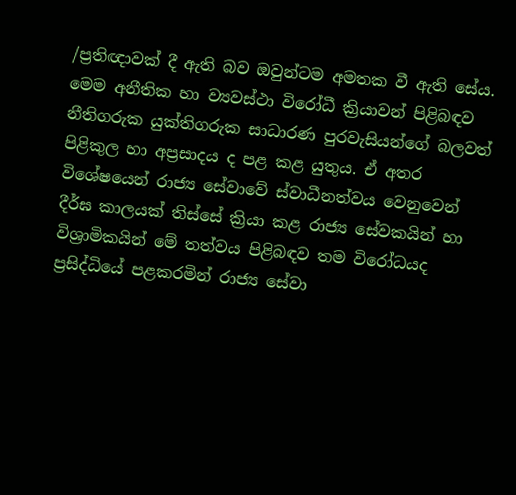/ප්‍රතිඥාවක් දී ඇති බව ඔවුන්ටම අමතක වී ඇති සේය. මෙම අනීතික හා ව්‍යවස්ථා විරෝධී ක්‍රියාවන් පිළිබඳව නීතිගරුක යුක්තිගරුක සාධාරණ පුරවැසියන්ගේ බලවත් පිළිකුල හා අප්‍රසාදය ද පළ කළ යුතුය. ඒ අතර විශේෂයෙන් රාජ්‍ය සේවාවේ ස්වාධීනත්වය වෙනුවෙන් දීර්ඝ කාලයක් තිස්සේ ක්‍රියා කළ රාජ්‍ය සේවකයින් හා විශ්‍රාමිකයින් මේ තත්වය පිළිබඳව තම විරෝධයද ප්‍රසිද්ධියේ පළකරමින් රාජ්‍ය සේවා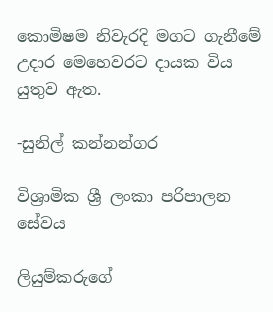කොමිෂම නිවැරදි මගට ගැනීමේ උදාර මෙහෙවරට දායක විය යුතුව ඇත.

-සුනිල් කන්නන්ගර

විශ්‍රාමික ශ්‍රී ලංකා පරිපාලන සේවය

ලියුම්කරුගේ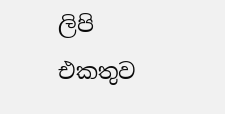ලිපි එකතුව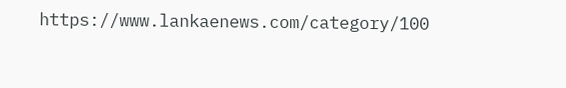https://www.lankaenews.com/category/100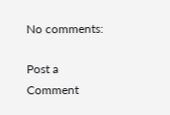No comments:

Post a Comment